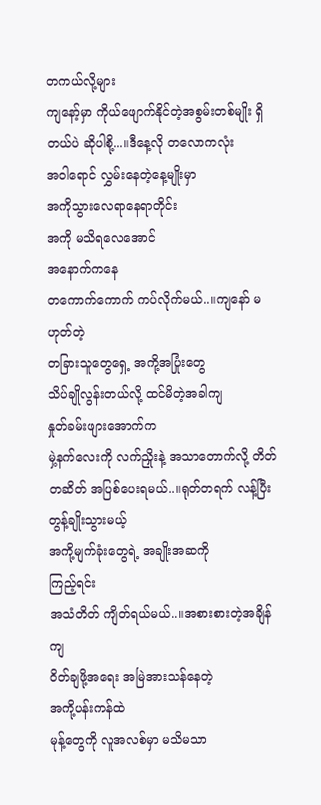တကယ်လို့များ
ကျနော့်မှာ ကိုယ်ဖျောက်နိုင်တဲ့အစွမ်းတစ်မျိုး ရှိတယ်ပဲ ဆိုပါစို့...။ဒီနေ့လို တလောကလုံး
အဝါရောင် လွှမ်းနေတဲ့နေ့မျိုးမှာ
အကိုသွားလေရာနေရာတိုင်း
အကို မသိရလေအောင်
အနောက်ကနေ
တကောက်ကောက် ကပ်လိုက်မယ်..။ကျနော် မဟုတ်တဲ့
တခြားသူတွေရှေ့ အကို့အပြုံးတွေ
သိပ်ချိုလွန်းတယ်လို့ ထင်မိတဲ့အခါကျ
နှုတ်ခမ်းဖျားအောက်က
မှဲ့နက်လေးကို လက်ညှိုးနဲ့ အသာတောက်လို့ တိတ်တဆိတ် အပြစ်ပေးရမယ်..။ရုတ်တရက် လန့်ပြီးတွန့်ချိုးသွားမယ့်
အကို့မျက်ခုံးတွေရဲ့ အချိုးအဆကို
ကြည့်ရင်း
အသံတိတ် ကျိတ်ရယ်မယ်..။အစားစားတဲ့အချိန်ကျ
ဝိတ်ချဖို့အရေး အမြဲအားသန်နေတဲ့
အကို့ပန်းကန်ထဲ
မုန့်တွေကို လူအလစ်မှာ မသိမသာ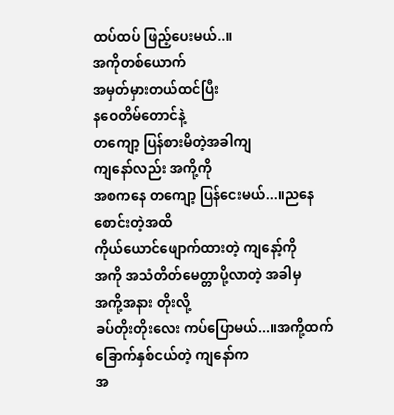ထပ်ထပ် ဖြည့်ပေးမယ်..။
အကိုတစ်ယောက်
အမှတ်မှားတယ်ထင်ပြီး
နဝေတိမ်တောင်နဲ့
တကျော့ ပြန်စားမိတဲ့အခါကျ
ကျနော်လည်း အကို့ကို
အစကနေ တကျော့ ပြန်ငေးမယ်...။ညနေစောင်းတဲ့အထိ
ကိုယ်ယောင်ဖျောက်ထားတဲ့ ကျနော့်ကို
အကို အသံတိတ်မေတ္တာပို့လာတဲ့ အခါမှ
အကို့အနား တိုးလို့
ခပ်တိုးတိုးလေး ကပ်ပြောမယ်...။အကို့ထက် ခြောက်နှစ်ငယ်တဲ့ ကျနော်က
အ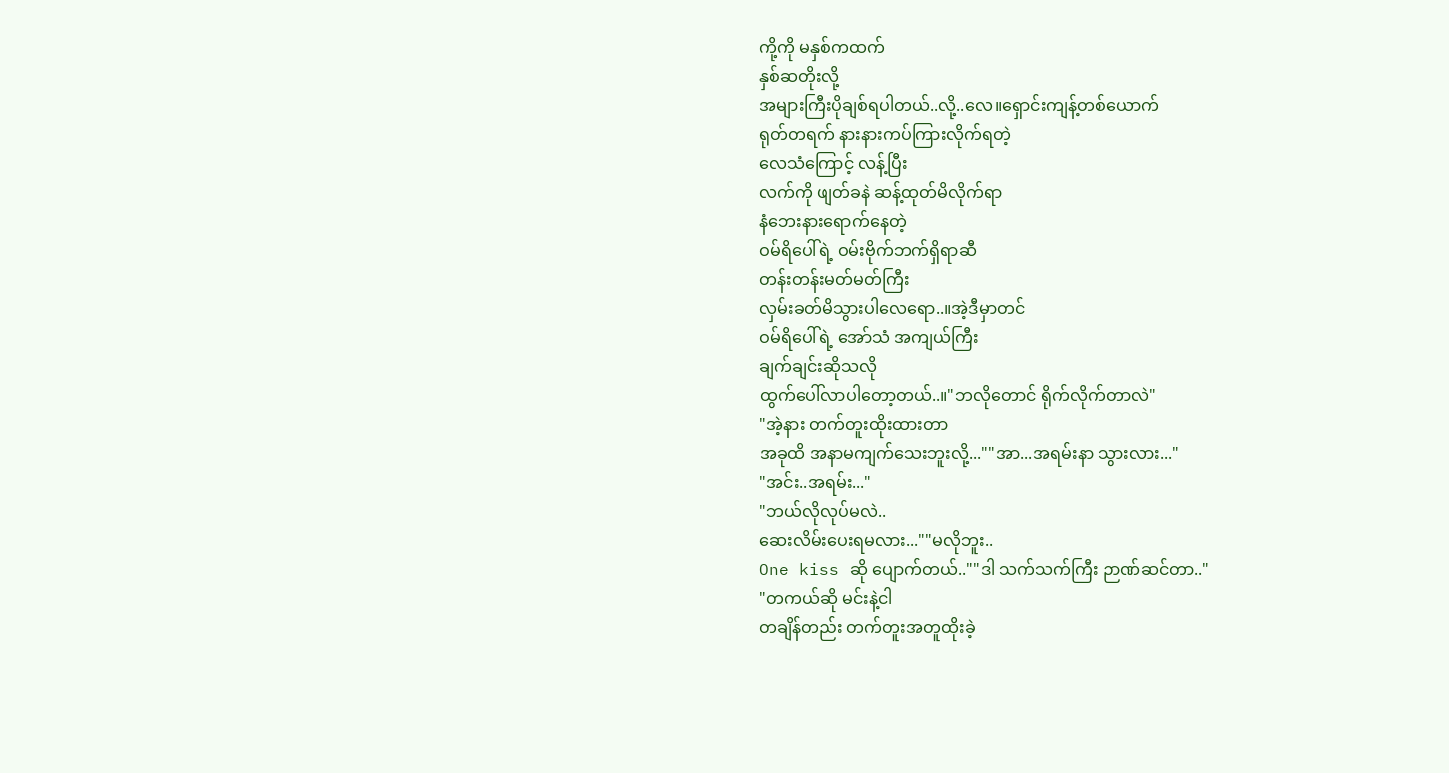ကို့ကို မနှစ်ကထက်
နှစ်ဆတိုးလို့
အများကြီးပိုချစ်ရပါတယ်..လို့..လေ။ရှောင်းကျန့်တစ်ယောက်
ရုတ်တရက် နားနားကပ်ကြားလိုက်ရတဲ့
လေသံကြောင့် လန့်ပြီး
လက်ကို ဖျတ်ခနဲ ဆန့်ထုတ်မိလိုက်ရာ
နံဘေးနားရောက်နေတဲ့
ဝမ်ရိပေါ်ရဲ့ ဝမ်းဗိုက်ဘက်ရှိရာဆီ
တန်းတန်းမတ်မတ်ကြီး
လှမ်းခတ်မိသွားပါလေရော..။အဲ့ဒီမှာတင်
ဝမ်ရိပေါ်ရဲ့ အော်သံ အကျယ်ကြီး
ချက်ချင်းဆိုသလို
ထွက်ပေါ်လာပါတော့တယ်..။"ဘလိုတောင် ရိုက်လိုက်တာလဲ"
"အဲ့နား တက်တူးထိုးထားတာ
အခုထိ အနာမကျက်သေးဘူးလို့...""အာ...အရမ်းနာ သွားလား..."
"အင်း..အရမ်း..."
"ဘယ်လိုလုပ်မလဲ..
ဆေးလိမ်းပေးရမလား...""မလိုဘူး..
One kiss ဆို ပျောက်တယ်..""ဒါ သက်သက်ကြီး ဉာဏ်ဆင်တာ.."
"တကယ်ဆို မင်းနဲ့ငါ
တချိန်တည်း တက်တူးအတူထိုးခဲ့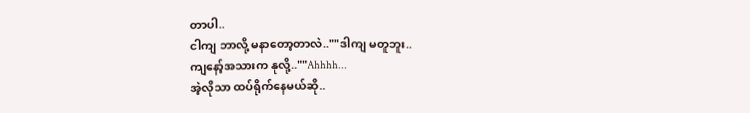တာပါ..
ငါကျ ဘာလို့ မနာတော့တာလဲ..""ဒါကျ မတူဘူး..
ကျနော့်အသားက နုလို့..""Ahhhh...
အဲ့လိုသာ ထပ်ရိုက်နေမယ်ဆို..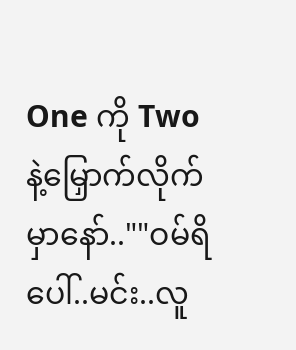One ကို Twoနဲ့မြှောက်လိုက်မှာနော်..""ဝမ်ရိပေါ်..မင်း..လူ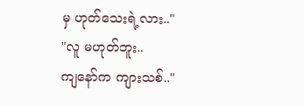မှ ဟုတ်သေးရဲ့လား.."
"လူ မဟုတ်ဘူး..
ကျနော်က ကျားသစ်.."